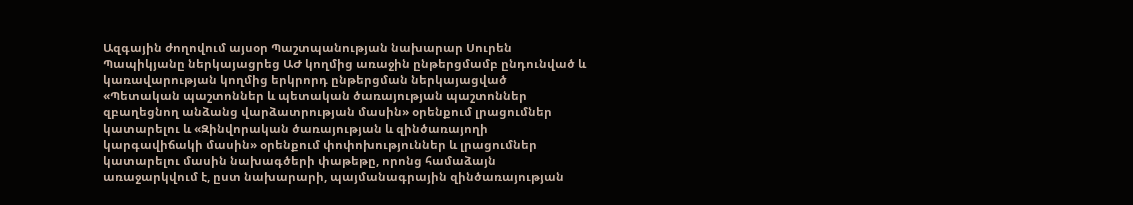Ազգային ժողովում այսօր Պաշտպանության նախարար Սուրեն Պապիկյանը ներկայացրեց ԱԺ կողմից առաջին ընթերցմամբ ընդունված և կառավարության կողմից երկրորդ ընթերցման ներկայացված «Պետական պաշտոններ և պետական ծառայության պաշտոններ զբաղեցնող անձանց վարձատրության մասին» օրենքում լրացումներ կատարելու և «Զինվորական ծառայության և զինծառայողի կարգավիճակի մասին» օրենքում փոփոխություններ և լրացումներ կատարելու մասին նախագծերի փաթեթը, որոնց համաձայն առաջարկվում է, ըստ նախարարի, պայմանագրային զինծառայության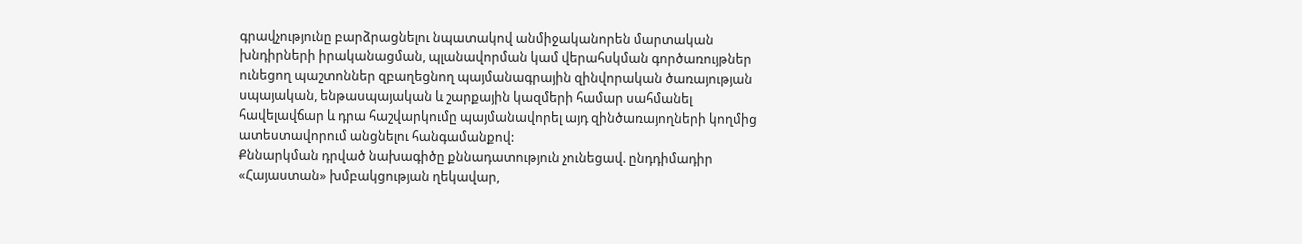գրավչությունը բարձրացնելու նպատակով անմիջականորեն մարտական խնդիրների իրականացման, պլանավորման կամ վերահսկման գործառույթներ ունեցող պաշտոններ զբաղեցնող պայմանագրային զինվորական ծառայության սպայական, ենթասպայական և շարքային կազմերի համար սահմանել հավելավճար և դրա հաշվարկումը պայմանավորել այդ զինծառայողների կողմից ատեստավորում անցնելու հանգամանքով:
Քննարկման դրված նախագիծը քննադատություն չունեցավ. ընդդիմադիր «Հայաստան» խմբակցության ղեկավար,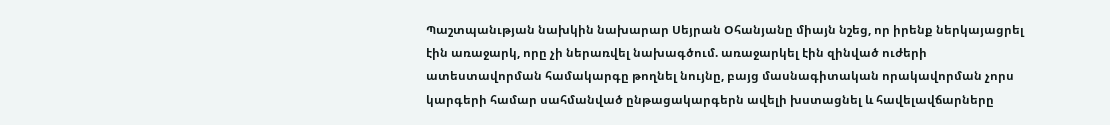Պաշտպանւթյան նախկին նախարար Սեյրան Օհանյանը միայն նշեց, որ իրենք ներկայացրել էին առաջարկ, որը չի ներառվել նախագծում. առաջարկել էին զինված ուժերի ատեստավորման համակարգը թողնել նույնը, բայց մասնագիտական որակավորման չորս կարգերի համար սահմանված ընթացակարգերն ավելի խստացնել և հավելավճարները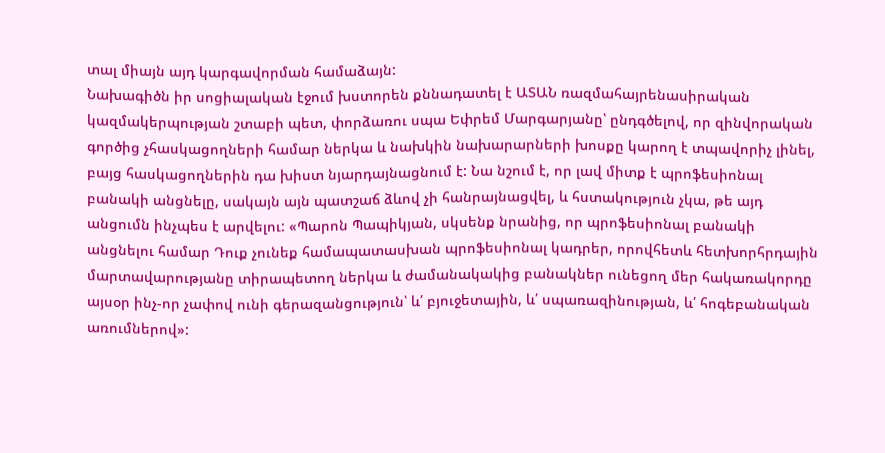տալ միայն այդ կարգավորման համաձայն:
Նախագիծն իր սոցիալական էջում խստորեն քննադատել է ԱՏԱՆ ռազմահայրենասիրական կազմակերպության շտաբի պետ, փորձառու սպա Եփրեմ Մարգարյանը՝ ընդգծելով, որ զինվորական գործից չհասկացողների համար ներկա և նախկին նախարարների խոսքը կարող է տպավորիչ լինել, բայց հասկացողներին դա խիստ նյարդայնացնում է: Նա նշում է, որ լավ միտք է պրոֆեսիոնալ բանակի անցնելը, սակայն այն պատշաճ ձևով չի հանրայնացվել, և հստակություն չկա, թե այդ անցումն ինչպես է արվելու: «Պարոն Պապիկյան, սկսենք նրանից, որ պրոֆեսիոնալ բանակի անցնելու համար Դուք չունեք համապատասխան պրոֆեսիոնալ կադրեր, որովհետև հետխորհրդային մարտավարությանը տիրապետող ներկա և ժամանակակից բանակներ ունեցող մեր հակառակորդը այսօր ինչ-որ չափով ունի գերազանցություն՝ և՛ բյուջետային, և՛ սպառազինության, և՛ հոգեբանական առումներով»: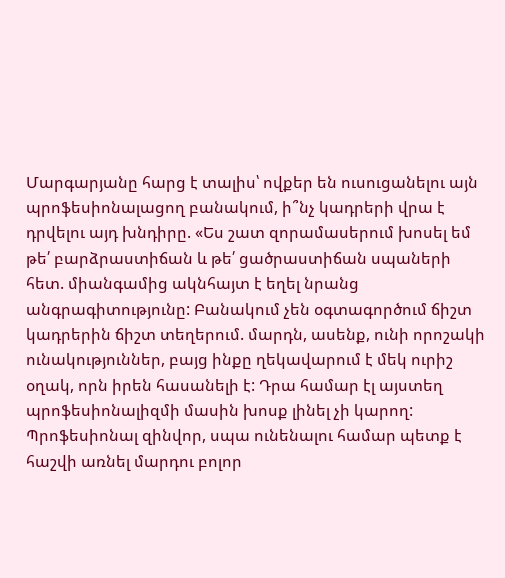Մարգարյանը հարց է տալիս՝ ովքեր են ուսուցանելու այն պրոֆեսիոնալացող բանակում, ի՞նչ կադրերի վրա է դրվելու այդ խնդիրը. «Ես շատ զորամասերում խոսել եմ թե՛ բարձրաստիճան և թե՛ ցածրաստիճան սպաների հետ. միանգամից ակնհայտ է եղել նրանց անգրագիտությունը: Բանակում չեն օգտագործում ճիշտ կադրերին ճիշտ տեղերում. մարդն, ասենք, ունի որոշակի ունակություններ, բայց ինքը ղեկավարում է մեկ ուրիշ օղակ, որն իրեն հասանելի է: Դրա համար էլ այստեղ պրոֆեսիոնալիզմի մասին խոսք լինել չի կարող: Պրոֆեսիոնալ զինվոր, սպա ունենալու համար պետք է հաշվի առնել մարդու բոլոր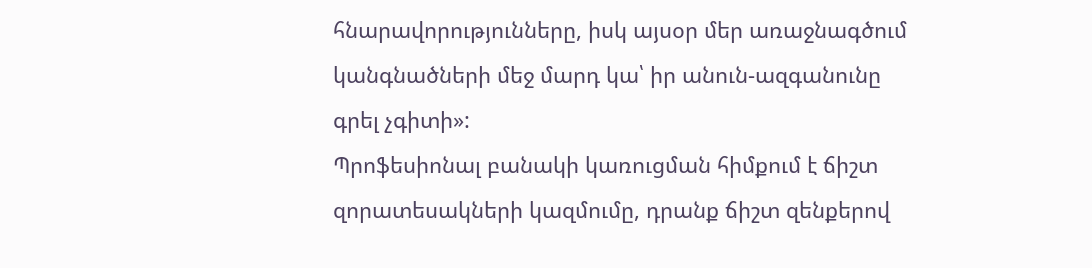հնարավորությունները, իսկ այսօր մեր առաջնագծում կանգնածների մեջ մարդ կա՝ իր անուն-ազգանունը գրել չգիտի»:
Պրոֆեսիոնալ բանակի կառուցման հիմքում է ճիշտ զորատեսակների կազմումը, դրանք ճիշտ զենքերով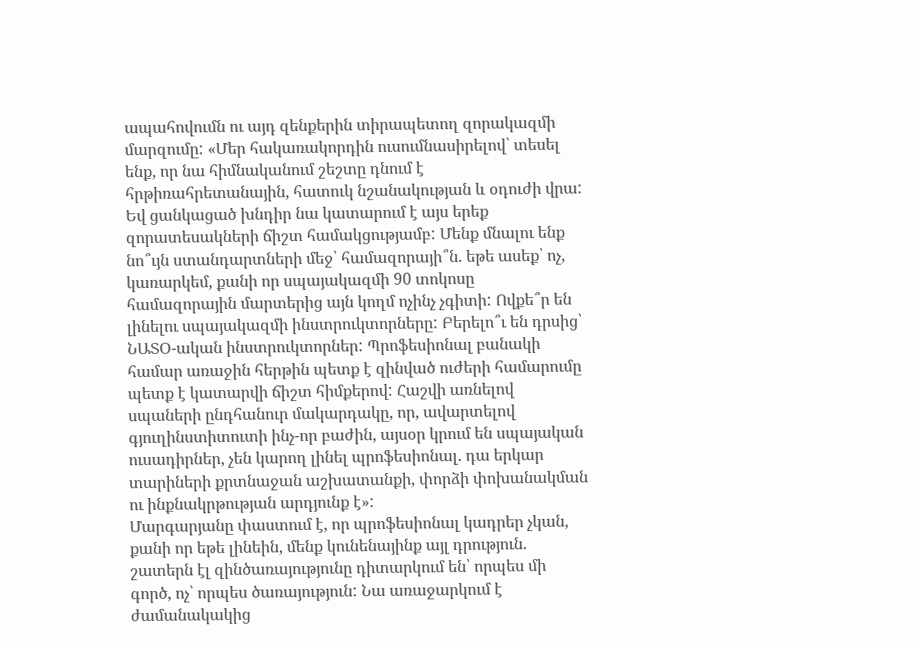ապահովումն ու այդ զենքերին տիրապետող զորակազմի մարզումը: «Մեր հակառակորդին ուսումնասիրելով՝ տեսել ենք, որ նա հիմնականում շեշտը դնում է հրթիռահրետանային, հատուկ նշանակության և օդուժի վրա: Եվ ցանկացած խնդիր նա կատարում է այս երեք զորատեսակների ճիշտ համակցությամբ: Մենք մնալու ենք նո՞ւյն ստանդարտների մեջ՝ համազորայի՞ն. եթե ասեք՝ ոչ, կառարկեմ, քանի որ սպայակազմի 90 տոկոսը համազորային մարտերից այն կողմ ոչինչ չգիտի: Ովքե՞ր են լինելու սպայակազմի ինստրուկտորները: Բերելո՞ւ են դրսից՝ ՆԱՏՕ-ական ինստրուկտորներ: Պրոֆեսիոնալ բանակի համար առաջին հերթին պետք է զինված ուժերի համարումը պետք է կատարվի ճիշտ հիմքերով: Հաշվի առնելով սպաների ընդհանուր մակարդակը, որ, ավարտելով գյուղինստիտուտի ինչ-որ բաժին, այսօր կրում են սպայական ուսադիրներ, չեն կարող լինել պրոֆեսիոնալ. դա երկար տարիների քրտնաջան աշխատանքի, փորձի փոխանակման ու ինքնակրթության արդյունք է»:
Մարգարյանը փաստում է, որ պրոֆեսիոնալ կադրեր չկան, քանի որ եթե լինեին, մենք կունենայինք այլ դրություն. շատերն էլ զինծառայությունը դիտարկում են՝ որպես մի գործ, ոչ՝ որպես ծառայություն: Նա առաջարկում է ժամանակակից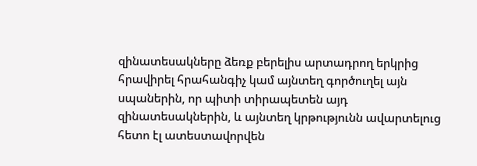զինատեսակները ձեռք բերելիս արտադրող երկրից հրավիրել հրահանգիչ կամ այնտեղ գործուղել այն սպաներին, որ պիտի տիրապետեն այդ զինատեսակներին, և այնտեղ կրթությունն ավարտելուց հետո էլ ատեստավորվեն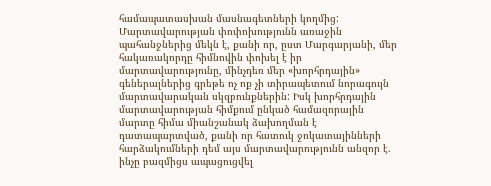համապատասխան մասնագետների կողմից:
Մարտավարության փոփոխությունն առաջին պահանջներից մեկն է, քանի որ, ըստ Մարգարյանի, մեր հակառակորդը հիմնովին փոխել է իր մարտավարությունը, մինչդեռ մեր «խորհրդային» գեներալներից գրեթե ոչ ոք չի տիրապետում նորագույն մարտավարական սկզբունքներին: Իսկ խորհրդային մարտավարության հիմքում ընկած համազորային մարտը հիմա միանշանակ ձախողման է դատապարտված, քանի որ հատուկ ջոկատայինների հարձակումների դեմ այս մարտավարությունն անզոր է. ինչը բազմիցս ապացուցվել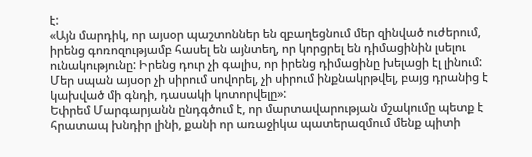է:
«Այն մարդիկ, որ այսօր պաշտոններ են զբաղեցնում մեր զինված ուժերում, իրենց գոռոզությամբ հասել են այնտեղ, որ կորցրել են դիմացինին լսելու ունակությունը: Իրենց դուր չի գալիս, որ իրենց դիմացինը խելացի էլ լինում: Մեր սպան այսօր չի սիրում սովորել, չի սիրում ինքնակրթվել, բայց դրանից է կախված մի գնդի, դասակի կոտորվելը»:
Եփրեմ Մարգարյանն ընդգծում է, որ մարտավարության մշակումը պետք է հրատապ խնդիր լինի, քանի որ առաջիկա պատերազմում մենք պիտի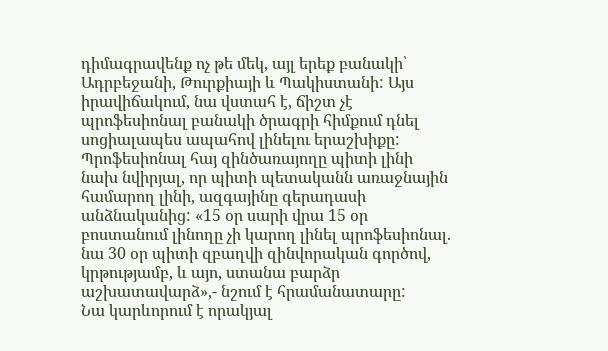դիմագրավենք ոչ թե մեկ, այլ երեք բանակի՝ Ադրբեջանի, Թուրքիայի և Պակիստանի: Այս իրավիճակում, նա վստահ է, ճիշտ չէ պրոֆեսիոնալ բանակի ծրագրի հիմքում դնել սոցիալապես ապահով լինելու երաշխիքը: Պրոֆեսիոնալ հայ զինծառայողը պիտի լինի նախ նվիրյալ, որ պիտի պետականն առաջնային համարող լինի, ազգայինը գերադասի անձնականից: «15 օր սարի վրա 15 օր բոստանում լինողը չի կարող լինել պրոֆեսիոնալ. նա 30 օր պիտի զբաղվի զինվորական գործով, կրթությամբ, և այո, ստանա բարձր աշխատավարձ»,- նշում է հրամանատարը:
Նա կարևորում է որակյալ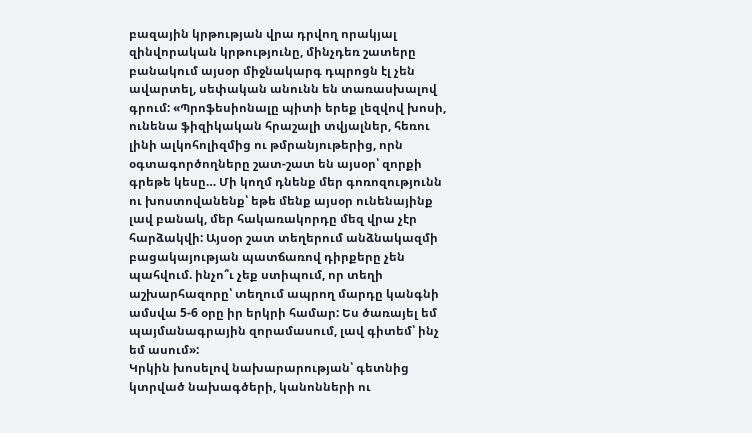բազային կրթության վրա դրվող որակյալ զինվորական կրթությունը, մինչդեռ շատերը բանակում այսօր միջնակարգ դպրոցն էլ չեն ավարտել, սեփական անունն են տառասխալով գրում: «Պրոֆեսիոնալը պիտի երեք լեզվով խոսի, ունենա ֆիզիկական հրաշալի տվյալներ, հեռու լինի ալկոհոլիզմից ու թմրանյութերից, որն օգտագործողները շատ-շատ են այսօր՝ զորքի գրեթե կեսը… Մի կողմ դնենք մեր գոռոզությունն ու խոստովանենք՝ եթե մենք այսօր ունենայինք լավ բանակ, մեր հակառակորդը մեզ վրա չէր հարձակվի: Այսօր շատ տեղերում անձնակազմի բացակայության պատճառով դիրքերը չեն պահվում. ինչո՞ւ չեք ստիպում, որ տեղի աշխարհազորը՝ տեղում ապրող մարդը կանգնի ամսվա 5-6 օրը իր երկրի համար: Ես ծառայել եմ պայմանագրային զորամասում, լավ գիտեմ՝ ինչ եմ ասում»:
Կրկին խոսելով նախարարության՝ գետնից կտրված նախագծերի, կանոնների ու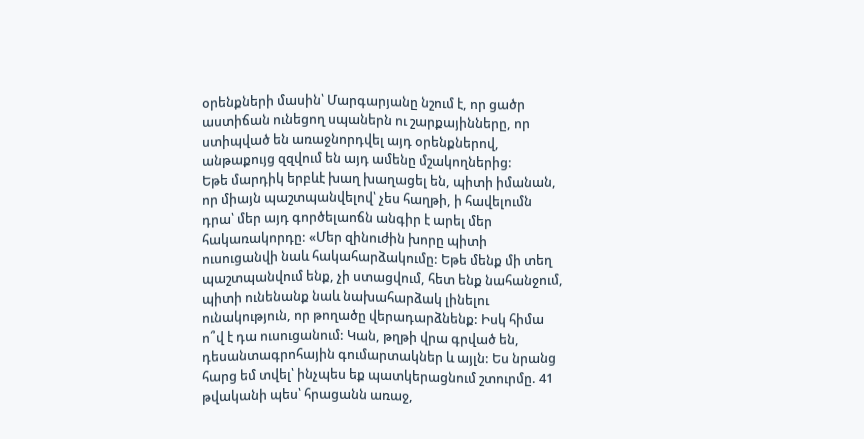օրենքների մասին՝ Մարգարյանը նշում է, որ ցածր աստիճան ունեցող սպաներն ու շարքայինները, որ ստիպված են առաջնորդվել այդ օրենքներով, անթաքույց զզվում են այդ ամենը մշակողներից:
Եթե մարդիկ երբևէ խաղ խաղացել են, պիտի իմանան, որ միայն պաշտպանվելով՝ չես հաղթի, ի հավելումն դրա՝ մեր այդ գործելաոճն անգիր է արել մեր հակառակորդը: «Մեր զինուժին խորը պիտի ուսուցանվի նաև հակահարձակումը: Եթե մենք մի տեղ պաշտպանվում ենք, չի ստացվում, հետ ենք նահանջում, պիտի ունենանք նաև նախահարձակ լինելու ունակություն, որ թողածը վերադարձնենք: Իսկ հիմա ո՞վ է դա ուսուցանում: Կան, թղթի վրա գրված են, դեսանտագրոհային գումարտակներ և այլն: Ես նրանց հարց եմ տվել՝ ինչպես եք պատկերացնում շտուրմը. 41 թվականի պես՝ հրացանն առաջ,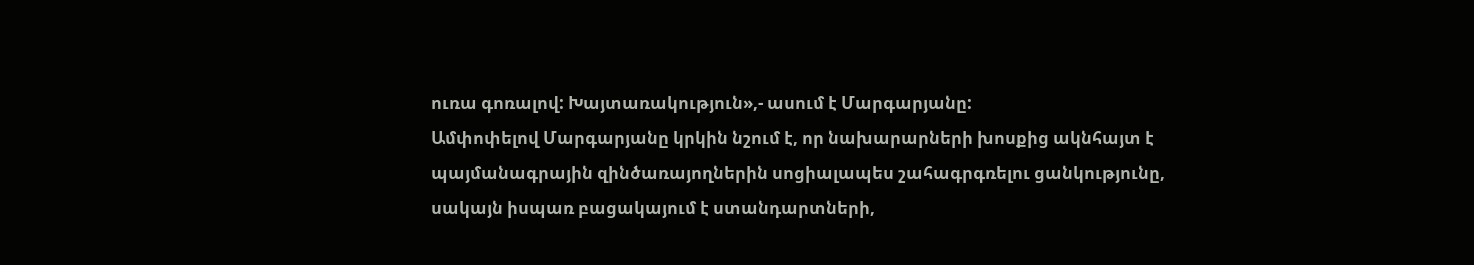ուռա գոռալով: Խայտառակություն»,- ասում է Մարգարյանը:
Ամփոփելով Մարգարյանը կրկին նշում է, որ նախարարների խոսքից ակնհայտ է պայմանագրային զինծառայողներին սոցիալապես շահագրգռելու ցանկությունը, սակայն իսպառ բացակայում է ստանդարտների,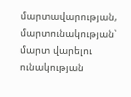մարտավարության, մարտունակության՝ մարտ վարելու ունակության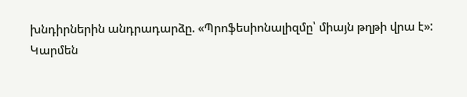խնդիրներին անդրադարձը. «Պրոֆեսիոնալիզմը՝ միայն թղթի վրա է»:
Կարմեն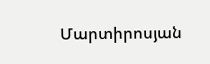Մարտիրոսյան